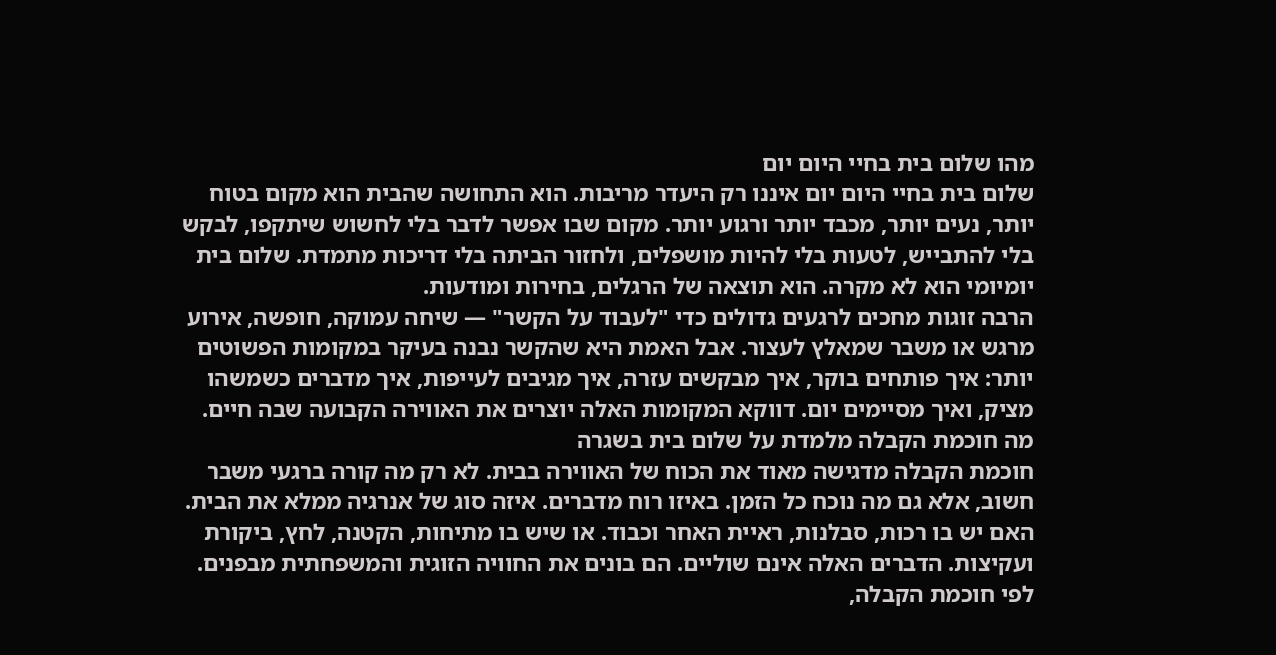מהו שלום בית בחיי היום יום
שלום בית בחיי היום יום איננו רק היעדר מריבות. הוא התחושה שהבית הוא מקום בטוח יותר, נעים יותר, מכבד יותר ורגוע יותר. מקום שבו אפשר לדבר בלי לחשוש שיתקפו, לבקש בלי להתבייש, לטעות בלי להיות מושפלים, ולחזור הביתה בלי דריכות מתמדת. שלום בית יומיומי הוא לא מקרה. הוא תוצאה של הרגלים, בחירות ומודעות.
הרבה זוגות מחכים לרגעים גדולים כדי "לעבוד על הקשר" — שיחה עמוקה, חופשה, אירוע מרגש או משבר שמאלץ לעצור. אבל האמת היא שהקשר נבנה בעיקר במקומות הפשוטים יותר: איך פותחים בוקר, איך מבקשים עזרה, איך מגיבים לעייפות, איך מדברים כשמשהו מציק, ואיך מסיימים יום. דווקא המקומות האלה יוצרים את האווירה הקבועה שבה חיים.
מה חוכמת הקבלה מלמדת על שלום בית בשגרה
חוכמת הקבלה מדגישה מאוד את הכוח של האווירה בבית. לא רק מה קורה ברגעי משבר חשוב, אלא גם מה נוכח כל הזמן. באיזו רוח מדברים. איזה סוג של אנרגיה ממלא את הבית. האם יש בו רכות, סבלנות, ראיית האחר וכבוד. או שיש בו מתיחות, הקטנה, לחץ, ביקורת ועקיצות. הדברים האלה אינם שוליים. הם בונים את החוויה הזוגית והמשפחתית מבפנים.
לפי חוכמת הקבלה,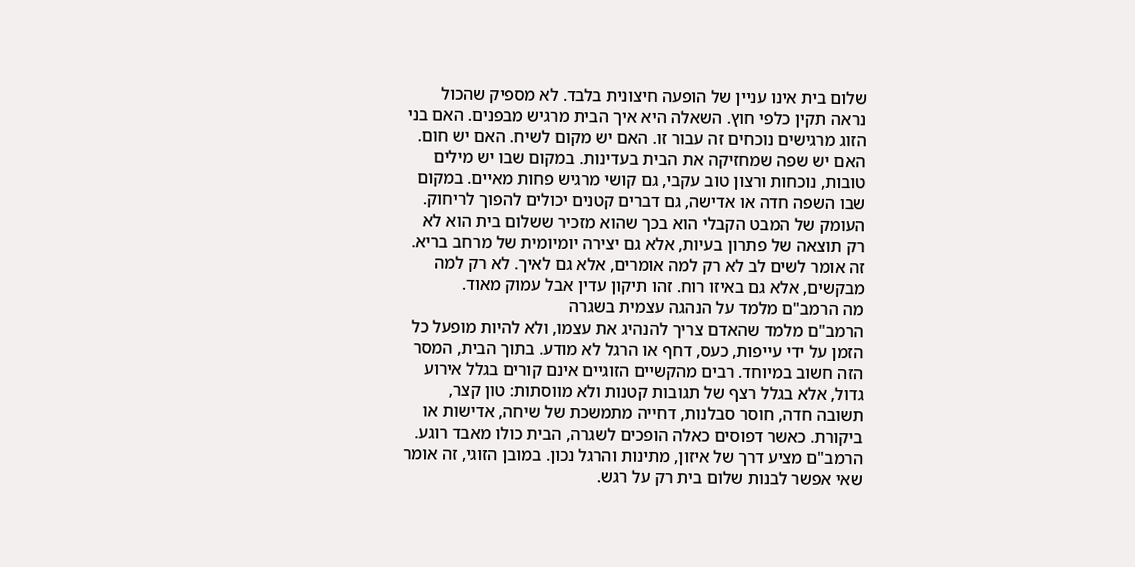שלום בית אינו עניין של הופעה חיצונית בלבד. לא מספיק שהכול נראה תקין כלפי חוץ. השאלה היא איך הבית מרגיש מבפנים. האם בני הזוג מרגישים נוכחים זה עבור זו. האם יש מקום לשיח. האם יש חום. האם יש שפה שמחזיקה את הבית בעדינות. במקום שבו יש מילים טובות, נוכחות ורצון טוב עקבי, גם קושי מרגיש פחות מאיים. במקום שבו השפה חדה או אדישה, גם דברים קטנים יכולים להפוך לריחוק.
העומק של המבט הקבלי הוא בכך שהוא מזכיר ששלום בית הוא לא רק תוצאה של פתרון בעיות, אלא גם יצירה יומיומית של מרחב בריא. זה אומר לשים לב לא רק למה אומרים, אלא גם לאיך. לא רק למה מבקשים, אלא גם באיזו רוח. זהו תיקון עדין אבל עמוק מאוד.
מה הרמב"ם מלמד על הנהגה עצמית בשגרה
הרמב"ם מלמד שהאדם צריך להנהיג את עצמו, ולא להיות מופעל כל הזמן על ידי עייפות, כעס, דחף או הרגל לא מודע. בתוך הבית, המסר הזה חשוב במיוחד. רבים מהקשיים הזוגיים אינם קורים בגלל אירוע גדול, אלא בגלל רצף של תגובות קטנות ולא מווסתות: טון קצר, תשובה חדה, חוסר סבלנות, דחייה מתמשכת של שיחה, אדישות או ביקורת. כאשר דפוסים כאלה הופכים לשגרה, הבית כולו מאבד רוגע.
הרמב"ם מציע דרך של איזון, מתינות והרגל נכון. במובן הזוגי, זה אומר שאי אפשר לבנות שלום בית רק על רגש.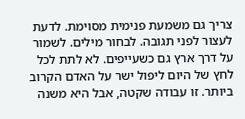צריך גם משמעת פנימית מסוימת. לדעת לעצור לפני תגובה. לבחור מילים. לשמור על דרך ארץ גם כשעייפים. לא לתת לכל לחץ של היום ליפול ישר על האדם הקרוב ביותר. זו עבודה שקטה, אבל היא משנה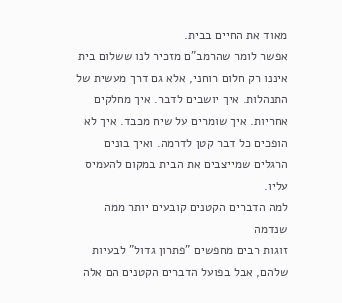מאוד את החיים בבית.
אפשר לומר שהרמב"ם מזכיר לנו ששלום בית איננו רק חלום רוחני, אלא גם דרך מעשית של התנהלות. איך יושבים לדבר. איך מחלקים אחריות. איך שומרים על שיח מכבד. איך לא הופכים כל דבר קטן לדרמה. ואיך בונים הרגלים שמייצבים את הבית במקום להעמיס עליו.
למה הדברים הקטנים קובעים יותר ממה שנדמה
זוגות רבים מחפשים "פתרון גדול" לבעיות שלהם, אבל בפועל הדברים הקטנים הם אלה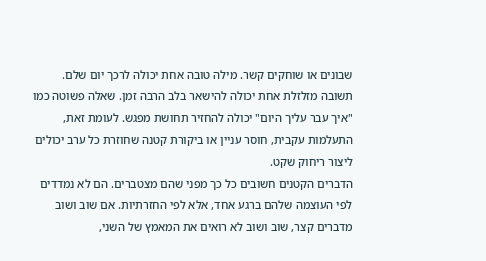שבונים או שוחקים קשר. מילה טובה אחת יכולה לרכך יום שלם. תשובה מזלזלת אחת יכולה להישאר בלב הרבה זמן. שאלה פשוטה כמו "איך עבר עליך היום" יכולה להחזיר תחושת מפגש. לעומת זאת, התעלמות עקבית, חוסר עניין או ביקורת קטנה שחוזרת כל ערב יכולים ליצור ריחוק שקט.
הדברים הקטנים חשובים כל כך מפני שהם מצטברים. הם לא נמדדים לפי העוצמה שלהם ברגע אחד, אלא לפי החזרתיות. אם שוב ושוב מדברים קצר, שוב ושוב לא רואים את המאמץ של השני,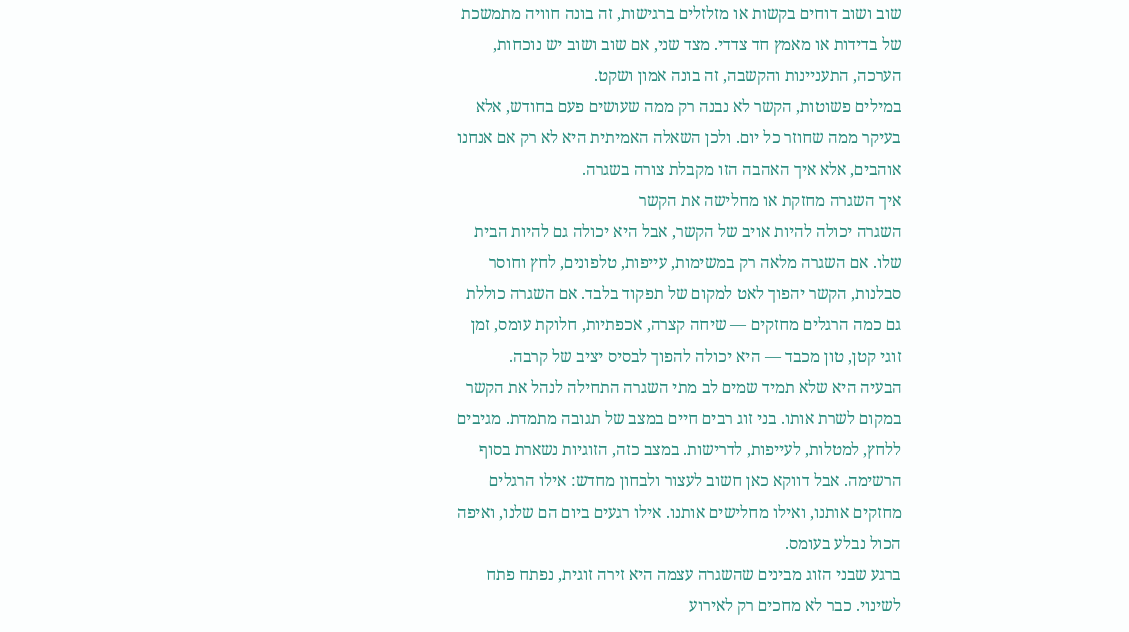שוב ושוב דוחים בקשות או מזלזלים ברגישות, זה בונה חוויה מתמשכת של בדידות או מאמץ חד צדדי. מצד שני, אם שוב ושוב יש נוכחות, הערכה, התעניינות והקשבה, זה בונה אמון ושקט.
במילים פשוטות, הקשר לא נבנה רק ממה שעושים פעם בחודש, אלא בעיקר ממה שחוזר כל יום. ולכן השאלה האמיתית היא לא רק אם אנחנו אוהבים, אלא איך האהבה הזו מקבלת צורה בשגרה.
איך השגרה מחזקת או מחלישה את הקשר
השגרה יכולה להיות אויב של הקשר, אבל היא יכולה גם להיות הבית שלו. אם השגרה מלאה רק במשימות, עייפות, טלפונים, לחץ וחוסר סבלנות, הקשר יהפוך לאט למקום של תפקוד בלבד. אם השגרה כוללת גם כמה הרגלים מחזקים — שיחה קצרה, אכפתיות, חלוקת עומס, זמן זוגי קטן, טון מכבד — היא יכולה להפוך לבסיס יציב של קרבה.
הבעיה היא שלא תמיד שמים לב מתי השגרה התחילה לנהל את הקשר במקום לשרת אותו. בני זוג רבים חיים במצב של תגובה מתמדת. מגיבים ללחץ, למטלות, לעייפות, לדרישות. במצב כזה, הזוגיות נשארת בסוף הרשימה. אבל דווקא כאן חשוב לעצור ולבחון מחדש: אילו הרגלים מחזקים אותנו, ואילו מחלישים אותנו. אילו רגעים ביום הם שלנו, ואיפה הכול נבלע בעומס.
ברגע שבני הזוג מבינים שהשגרה עצמה היא זירה זוגית, נפתח פתח לשינוי. כבר לא מחכים רק לאירוע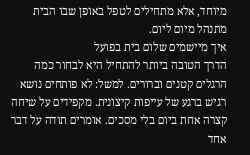מיוחד, אלא מתחילים לטפל באופן שבו הבית מתנהל מיום ליום.
איך מיישמים שלום בית בפועל
הדרך הטובה ביותר להתחיל היא לבחור כמה הרגלים קטנים וברורים. למשל: לא פותחים נושא רגיש ברגע של עייפות קיצונית. מקפידים על שיחה קצרה אחת ביום בלי מסכים. אומרים תודה על דבר אחד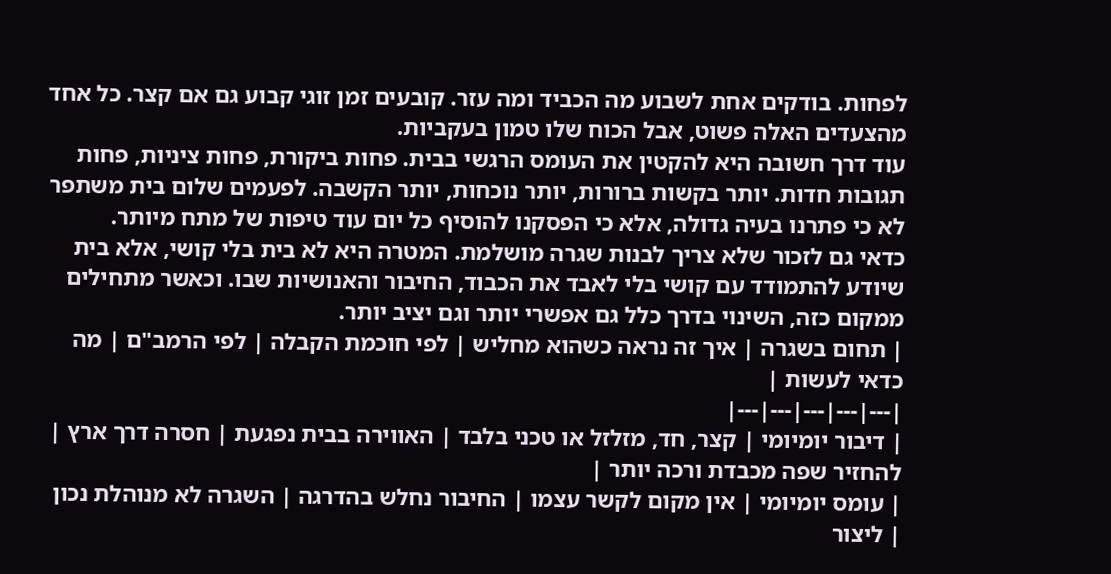לפחות. בודקים אחת לשבוע מה הכביד ומה עזר. קובעים זמן זוגי קבוע גם אם קצר. כל אחד מהצעדים האלה פשוט, אבל הכוח שלו טמון בעקביות.
עוד דרך חשובה היא להקטין את העומס הרגשי בבית. פחות ביקורת, פחות ציניות, פחות תגובות חדות. יותר בקשות ברורות, יותר נוכחות, יותר הקשבה. לפעמים שלום בית משתפר לא כי פתרנו בעיה גדולה, אלא כי הפסקנו להוסיף כל יום עוד טיפות של מתח מיותר.
כדאי גם לזכור שלא צריך לבנות שגרה מושלמת. המטרה היא לא בית בלי קושי, אלא בית שיודע להתמודד עם קושי בלי לאבד את הכבוד, החיבור והאנושיות שבו. וכאשר מתחילים ממקום כזה, השינוי בדרך כלל גם אפשרי יותר וגם יציב יותר.
| תחום בשגרה | איך זה נראה כשהוא מחליש | לפי חוכמת הקבלה | לפי הרמב"ם | מה כדאי לעשות |
|---|---|---|---|---|
| דיבור יומיומי | קצר, חד, מזלזל או טכני בלבד | האווירה בבית נפגעת | חסרה דרך ארץ | להחזיר שפה מכבדת ורכה יותר |
| עומס יומיומי | אין מקום לקשר עצמו | החיבור נחלש בהדרגה | השגרה לא מנוהלת נכון | ליצור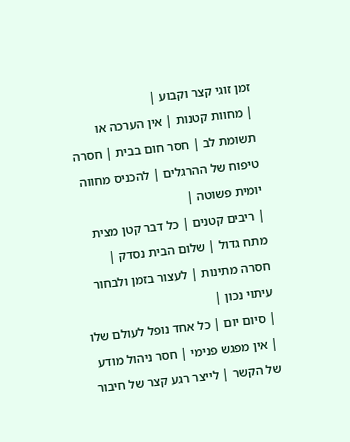זמן זוגי קצר וקבוע |
| מחוות קטנות | אין הערכה או תשומת לב | חסר חום בבית | חסרה טיפוח של ההרגלים | להכניס מחווה יומית פשוטה |
| ריבים קטנים | כל דבר קטן מצית מתח גדול | שלום הבית נסדק | חסרה מתינות | לעצור בזמן ולבחור עיתוי נכון |
| סיום יום | כל אחד נופל לעולם שלו | אין מפגש פנימי | חסר ניהול מודע של הקשר | לייצר רגע קצר של חיבור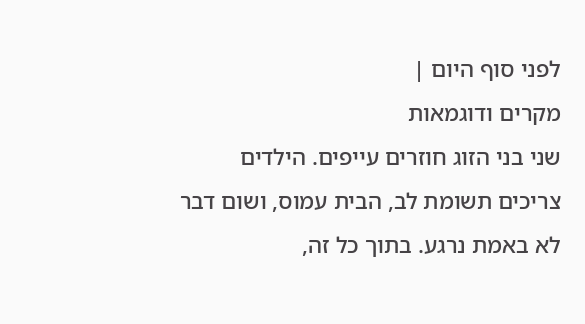לפני סוף היום |
מקרים ודוגמאות
שני בני הזוג חוזרים עייפים. הילדים צריכים תשומת לב, הבית עמוס, ושום דבר לא באמת נרגע. בתוך כל זה,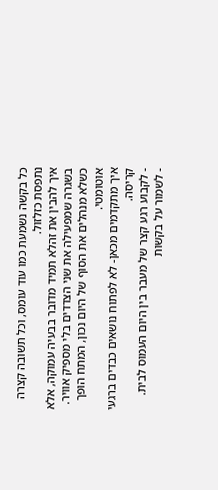כל בקשה נשמעת כמו עוד עומס, וכל תשובה קצרה נתפסת כזלזול.
איך להבין את זהלא תמיד מדובר בבעיה עמוקה, אלא בשגרה שמפעילה את שני הצדדים בלי מספיק אוויר. כשלא מנהלים את הסוף של היום נכון, המתח הופך אוטומטי.
איך מתקדמים מכאן- לא לפתוח נושאים כבדים ברגעי קריסה.
- לקבוע רגע קצר של מעבר בין היום העמוס לבית.
- לשמור על בקשות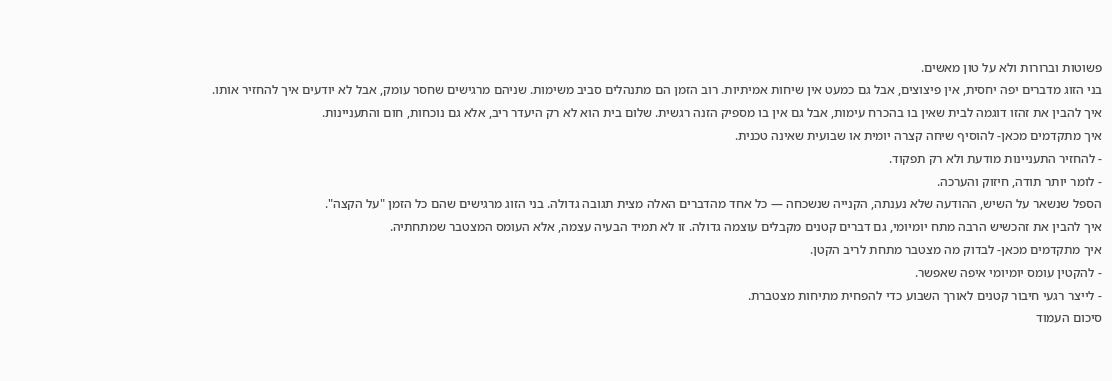פשוטות וברורות ולא על טון מאשים.
בני הזוג מדברים יפה יחסית, אין פיצוצים, אבל גם כמעט אין שיחות אמיתיות. רוב הזמן הם מתנהלים סביב משימות. שניהם מרגישים שחסר עומק, אבל לא יודעים איך להחזיר אותו.
איך להבין את זהזו דוגמה לבית שאין בו בהכרח עימות, אבל גם אין בו מספיק הזנה רגשית. שלום בית הוא לא רק היעדר ריב, אלא גם נוכחות, חום והתעניינות.
איך מתקדמים מכאן- להוסיף שיחה קצרה יומית או שבועית שאינה טכנית.
- להחזיר התעניינות מודעת ולא רק תפקוד.
- לומר יותר תודה, חיזוק והערכה.
הספל שנשאר על השיש, ההודעה שלא נענתה, הקנייה שנשכחה — כל אחד מהדברים האלה מצית תגובה גדולה. בני הזוג מרגישים שהם כל הזמן "על הקצה".
איך להבין את זהכשיש הרבה מתח יומיומי, גם דברים קטנים מקבלים עוצמה גדולה. זו לא תמיד הבעיה עצמה, אלא העומס המצטבר שמתחתיה.
איך מתקדמים מכאן- לבדוק מה מצטבר מתחת לריב הקטן.
- להקטין עומס יומיומי איפה שאפשר.
- לייצר רגעי חיבור קטנים לאורך השבוע כדי להפחית מתיחות מצטברת.
סיכום העמוד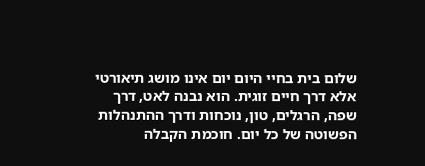שלום בית בחיי היום יום אינו מושג תיאורטי אלא דרך חיים זוגית. הוא נבנה לאט, דרך שפה, הרגלים, טון, נוכחות ודרך ההתנהלות הפשוטה של כל יום. חוכמת הקבלה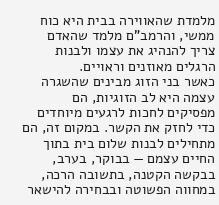מלמדת שהאווירה בבית היא כוח ממשי, והרמב"ם מלמד שהאדם צריך להנהיג את עצמו ולבנות הרגלים מאוזנים וראויים.
כאשר בני הזוג מבינים שהשגרה עצמה היא לב הזוגיות, הם מפסיקים לחכות לרגעים מיוחדים כדי לחזק את הקשר. במקום זה, הם מתחילים לבנות שלום בית בתוך החיים עצמם — בבוקר, בערב, בבקשה הקטנה, בתשובה הרכה, במחווה הפשוטה ובבחירה להישאר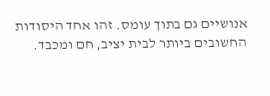אנושיים גם בתוך עומס. זהו אחד היסודות החשובים ביותר לבית יציב, חם ומכבד.